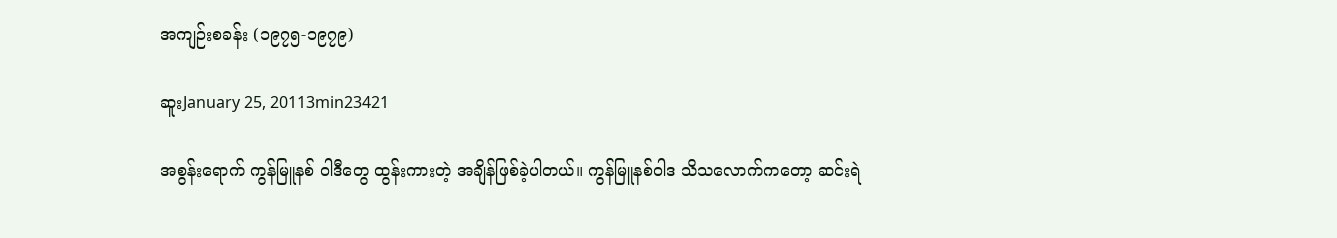အကျဉ်းစခန်း (၁၉၇၅-၁၉၇၉)

ဆူးJanuary 25, 20113min23421

အစွန်းရောက် ကွန်မြူနစ် ဝါဒီတွေ ထွန်းကားတဲ့ အချိန်ဖြစ်ခဲ့ပါတယ်။ ကွန်မြူနစ်ဝါဒ သိသလောက်ကတော့ ဆင်းရဲ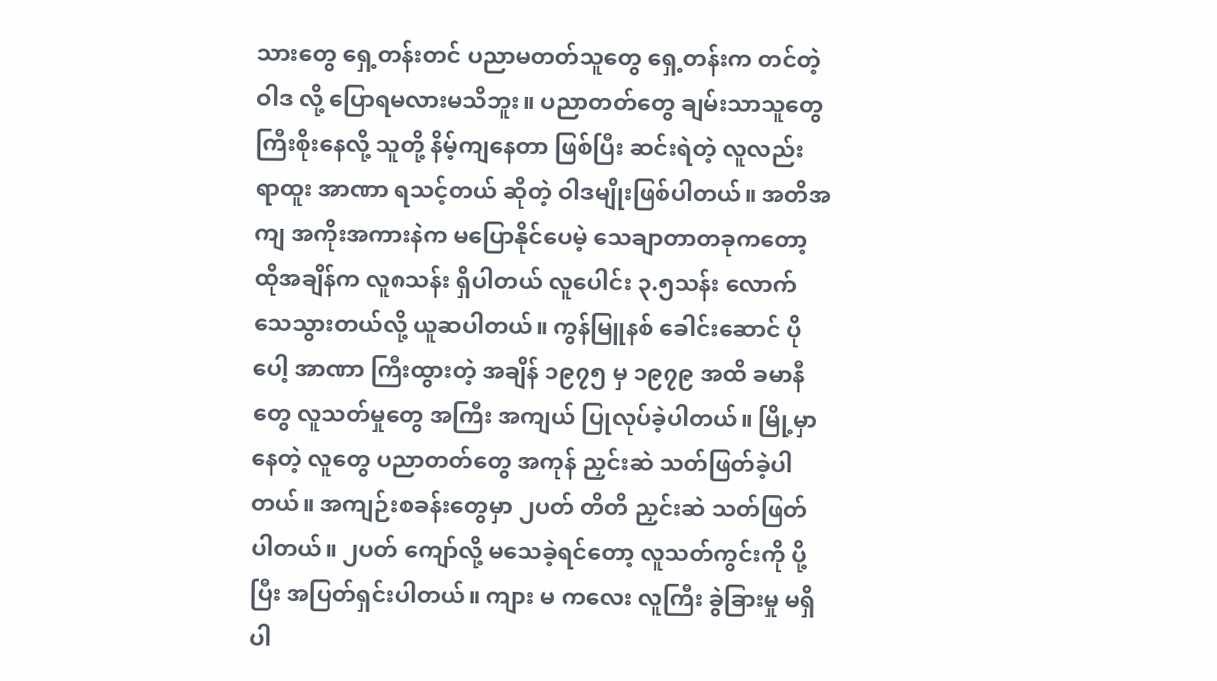သားတွေ ရှေ့တန်းတင် ပညာမတတ်သူတွေ ရှေ့တန်းက တင်တဲ့ ဝါဒ လို့ ပြောရမလားမသိဘူး။ ပညာတတ်တွေ ချမ်းသာသူတွေ ကြီးစိုးနေလို့ သူတို့ နိမ့်ကျနေတာ ဖြစ်ပြီး ဆင်းရဲတဲ့ လူလည်း ရာထူး အာဏာ ရသင့်တယ် ဆိုတဲ့ ဝါဒမျိုးဖြစ်ပါတယ်။ အတိအကျ အကိုးအကားနဲက မပြောနိုင်ပေမဲ့ သေချာတာတခုကတော့ ထိုအချိန်က လူ၈သန်း ရှိပါတယ် လူပေါင်း ၃.၅သန်း လောက်သေသွားတယ်လို့ ယူဆပါတယ်။ ကွန်မြူနစ် ခေါင်းဆောင် ပိုပေါ့ အာဏာ ကြီးထွားတဲ့ အချိန် ၁၉၇၅ မှ ၁၉၇၉ အထိ ခမာနီတွေ လူသတ်မှုတွေ အကြီး အကျယ် ပြုလုပ်ခဲ့ပါတယ်။ မြို့မှာ နေတဲ့ လူတွေ ပညာတတ်တွေ အကုန် ညှင်းဆဲ သတ်ဖြတ်ခဲ့ပါတယ်။ အကျဉ်းစခန်းတွေမှာ ၂ပတ် တိတိ ညှင်းဆဲ သတ်ဖြတ်ပါတယ်။ ၂ပတ် ကျော်လို့ မသေခဲ့ရင်တော့ လူသတ်ကွင်းကို ပို့ပြီး အပြတ်ရှင်းပါတယ်။ ကျား မ ကလေး လူကြီး ခွဲခြားမှု မရှိပါ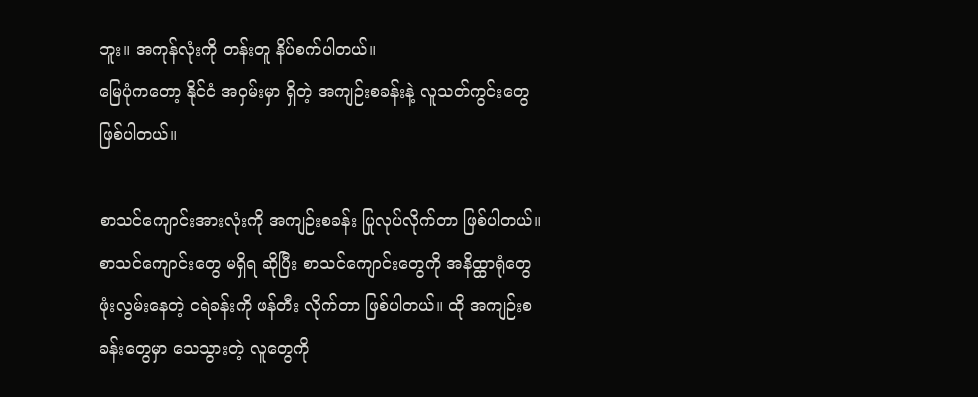ဘူး။ အကုန်လုံးကို တန်းတူ နိပ်စက်ပါတယ်။
မြေပုံကတော့ နိုင်ငံ အဝှမ်းမှာ ရှိတဲ့ အကျဉ်းစခန်းနဲ့ လူသတ်ကွင်းတွေ ဖြစ်ပါတယ်။

စာသင်ကျောင်းအားလုံးကို အကျဉ်းစခန်း ပြုလုပ်လိုက်တာ ဖြစ်ပါတယ်။ စာသင်ကျောင်းတွေ မရှိရ ဆိုပြီး စာသင်ကျောင်းတွေကို အနိထ္ထာရုံတွေ ဖုံးလွမ်းနေတဲ့ ငရဲခန်းကို ဖန်တီး လိုက်တာ ဖြစ်ပါတယ်။ ထို အကျဉ်းစခန်းတွေမှာ သေသွားတဲ့ လူတွေကို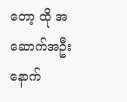တော့ ထို အဆောက်အဦး နောက်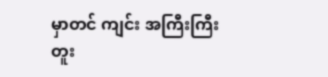မှာတင် ကျင်း အကြီးကြီး တူး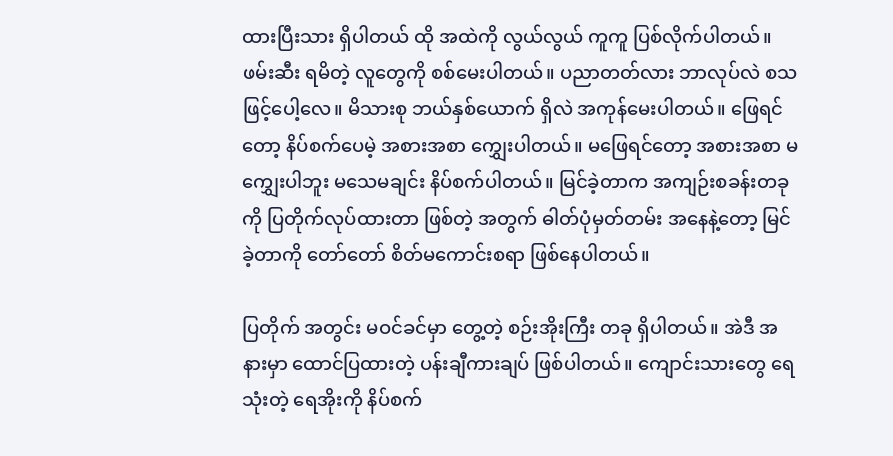ထားပြီးသား ရှိပါတယ် ထို အထဲကို လွယ်လွယ် ကူကူ ပြစ်လိုက်ပါတယ်။
ဖမ်းဆီး ရမိတဲ့ လူတွေကို စစ်မေးပါတယ်။ ပညာတတ်လား ဘာလုပ်လဲ စသဖြင့်ပေါ့လေ။ မိသားစု ဘယ်နှစ်ယောက် ရှိလဲ အကုန်မေးပါတယ်။ ဖြေရင်တော့ နိပ်စက်ပေမဲ့ အစားအစာ ကျွှေးပါတယ်။ မဖြေရင်တော့ အစားအစာ မကျွှေးပါဘူး မသေမချင်း နိပ်စက်ပါတယ်။ မြင်ခဲ့တာက အကျဉ်းစခန်းတခုကို ပြတိုက်လုပ်ထားတာ ဖြစ်တဲ့ အတွက် ဓါတ်ပုံမှတ်တမ်း အနေနဲ့တော့ မြင်ခဲ့တာကို တော်တော် စိတ်မကောင်းစရာ ဖြစ်နေပါတယ်။

ပြတိုက် အတွင်း မဝင်ခင်မှာ တွေ့တဲ့ စဉ်းအိုးကြီး တခု ရှိပါတယ်။ အဲဒီ အနားမှာ ထောင်ပြထားတဲ့ ပန်းချီကားချပ် ဖြစ်ပါတယ်။ ကျောင်းသားတွေ ရေသုံးတဲ့ ရေအိုးကို နိပ်စက်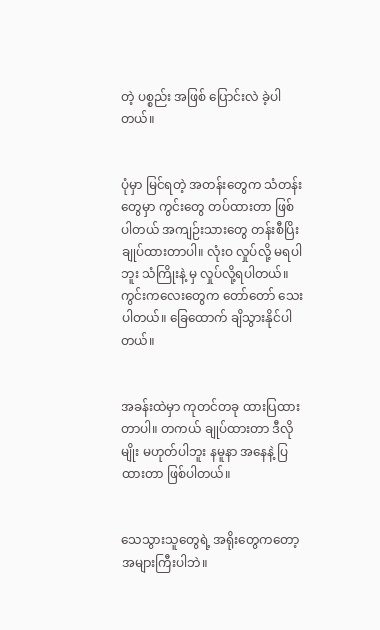တဲ့ ပစ္စည်း အဖြစ် ပြောင်းလဲ ခဲ့ပါတယ်။


ပုံမှာ မြင်ရတဲ့ အတန်းတွေက သံတန်းတွေမှာ ကွင်းတွေ တပ်ထားတာ ဖြစ်ပါတယ် အကျဉ်းသားတွေ တန်းစီပြိး ချုပ်ထားတာပါ။ လုံးဝ လှုပ်လို့ မရပါဘူး သံကြိုးနဲ့ မှ လှုပ်လို့ရပါတယ်။ ကွင်းကလေးတွေက တော်တော် သေးပါတယ်။ ခြေထောက် ချိသွားနိုင်ပါတယ်။


အခန်းထဲမှာ ကုတင်တခု ထားပြထားတာပါ။ တကယ် ချုပ်ထားတာ ဒီလို မျိုး မဟုတ်ပါဘူး နမူနာ အနေနဲ့ ပြထားတာ ဖြစ်ပါတယ်။


သေသွားသူတွေရဲ့ အရိုးတွေကတော့ အများကြီးပါဘဲ။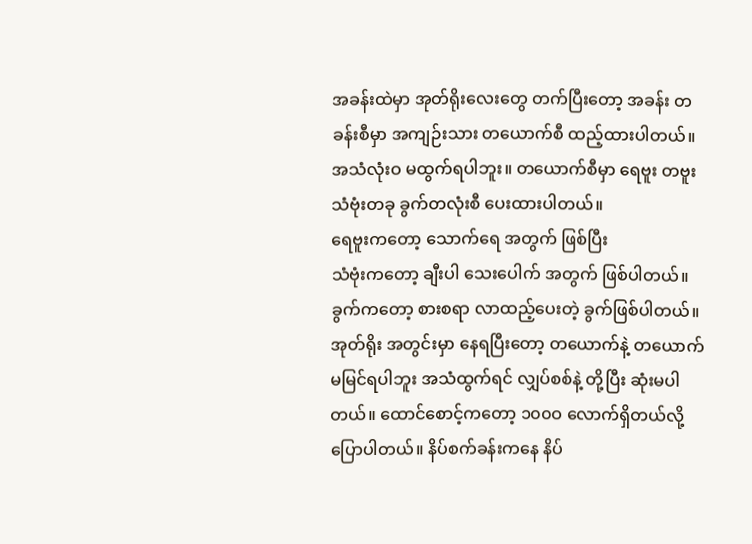အခန်းထဲမှာ အုတ်ရိုးလေးတွေ တက်ပြီးတော့ အခန်း တခန်းစီမှာ အကျဉ်းသား တယောက်စီ ထည့်ထားပါတယ်။ အသံလုံးဝ မထွက်ရပါဘူး။ တယောက်စီမှာ ရေဗူး တဗူး သံဗုံးတခု ခွက်တလုံးစီ ပေးထားပါတယ်။
ရေဗူးကတော့ သောက်ရေ အတွက် ဖြစ်ပြီး
သံဗုံးကတော့ ချီးပါ သေးပေါက် အတွက် ဖြစ်ပါတယ်။
ခွက်ကတော့ စားစရာ လာထည့်ပေးတဲ့ ခွက်ဖြစ်ပါတယ်။
အုတ်ရိုး အတွင်းမှာ နေရပြီးတော့ တယောက်နဲ့ တယောက် မမြင်ရပါဘူး အသံထွက်ရင် လျှပ်စစ်နဲ့ တို့ပြီး ဆုံးမပါတယ်။ ထောင်စောင့်ကတော့ ၁၀၀ဝ လောက်ရှိတယ်လို့ ပြောပါတယ်။ နိပ်စက်ခန်းကနေ နိပ်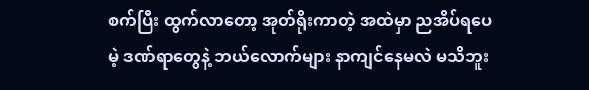စက်ပြီး ထွက်လာတော့ အုတ်ရိုးကာတဲ့ အထဲမှာ ညအိပ်ရပေမဲ့ ဒဏ်ရာတွေနဲ့ ဘယ်လောက်များ နာကျင်နေမလဲ မသိဘူး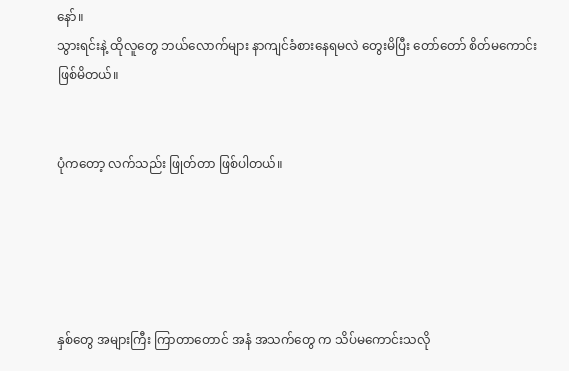နော်။
သွားရင်းနဲ့ ထိုလူတွေ ဘယ်လောက်များ နာကျင်ခံစားနေရမလဲ တွေးမိပြီး တော်တော် စိတ်မကောင်း ဖြစ်မိတယ်။


ပုံကတော့ လက်သည်း ဖြုတ်တာ ဖြစ်ပါတယ်။





နှစ်တွေ အများကြီး ကြာတာတောင် အနံ အသက်တွေ က သိပ်မကောင်းသလို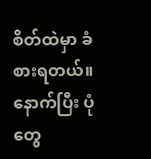စိတ်ထဲမှာ ခံစားရတယ်။
နောက်ပြီး ပုံတွေ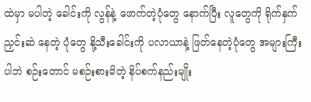ထဲမှာ မပါတဲ့ ခေါင်းကို လွန်နဲ့ ဖောက်တဲ့ပုံတွေ နောက်ပြီး လူတွေကို ရိုက်နှက်ညှင်းဆဲ နေတဲ့ ပုံတွေ နို့သီးခေါင်းကို ပလာယာနဲ့ ဖြတ်နေတဲ့ပုံတွေ အများကြီးပါဘဲ စဉ်းတောင် မစဉ်းစားမိတဲ့ နိပ်စက်နည်းမျိုး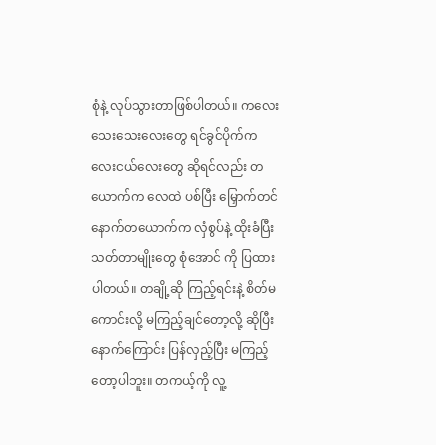စုံနဲ့ လုပ်သွားတာဖြစ်ပါတယ်။ ကလေးသေးသေးလေးတွေ ရင်ခွင်ပိုက်ကလေးငယ်လေးတွေ ဆိုရင်လည်း တယောက်က လေထဲ ပစ်ပြီး မြှောက်တင် နောက်တယောက်က လှံစွပ်နဲ့ ထိုးခံပြီး သတ်တာမျိုးတွေ စုံအောင် ကို ပြထားပါတယ်။ တချို့ဆို ကြည့်ရင်းနဲ့ စိတ်မကောင်းလို့ မကြည့်ချင်တော့လို့ ဆိုပြီး နောက်ကြောင်း ပြန်လှည့်ပြီး မကြည့်တော့ပါဘူး။ တကယ့်ကို လူ့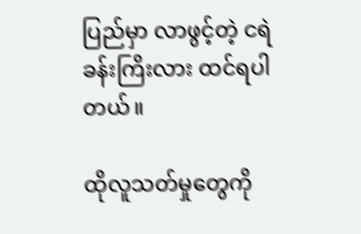ပြည်မှာ လာဖွင့်တဲ့ ငရဲခန်းကြိးလား ထင်ရပါတယ်။

ထိုလူသတ်မှုတွေကို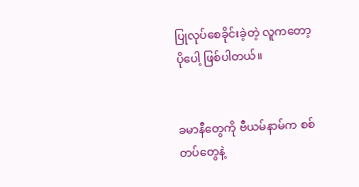ပြုလုပ်စေခိုင်းခဲ့တဲ့ လူကတော့ ပိုပေါ့ ဖြစ်ပါတယ်။


ခမာနီတွေကို ဗီယမ်နာမ်က စစ်တပ်တွေနဲ့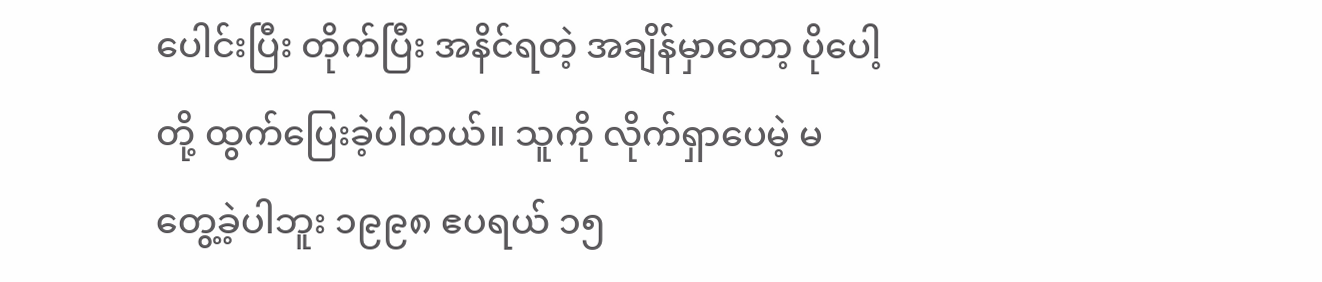ပေါင်းပြီး တိုက်ပြီး အနိင်ရတဲ့ အချိန်မှာတော့ ပိုပေါ့တို့ ထွက်ပြေးခဲ့ပါတယ်။ သူကို လိုက်ရှာပေမဲ့ မတွေ့ခဲ့ပါဘူး ၁၉၉၈ ဧပရယ် ၁၅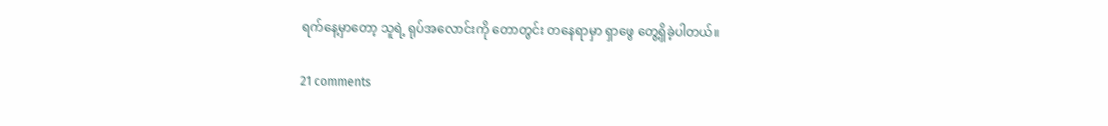ရက်နေ့မှာတော့ သူရဲ့ ရုပ်အလောင်းကို တောတွင်း တနေရာမှာ ရှာဖွေ တွေ့ရှိခဲ့ပါတယ်။

21 comments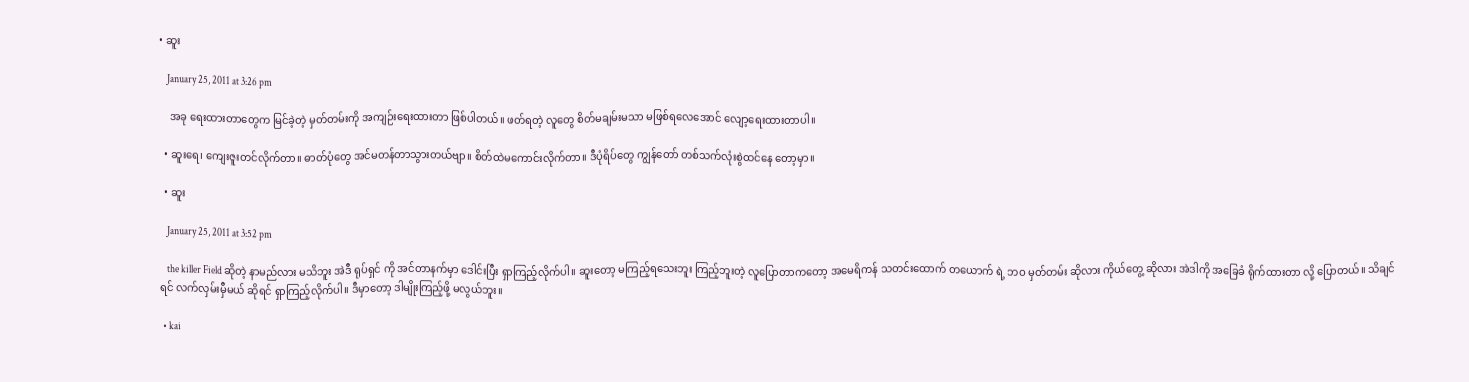• ဆူး

    January 25, 2011 at 3:26 pm

    အခု ရေးထားတာတွေက မြင်ခဲ့တဲ့ မှတ်တမ်းကို အကျဉ်းရေးထားတာ ဖြစ်ပါတယ်။ ဖတ်ရတဲ့ လူတွေ စိတ်မချမ်းမသာ မဖြစ်ရလေအောင် လျော့ရေးထားတာပါ။

  • ဆူးရေ၊ ကျေးဇူးတင်လိုက်တာ။ ဓာတ်ပုံတွေ အင်မတန်တာသွားတယ်ဗျာ။ စိတ်ထဲမကောင်းလိုက်တာ။ ဒီပုံရိပ်တွေ ကျွန်တော် တစ်သက်လုံးစွဲထင်နေ တော့မှာ။

  • ဆူး

    January 25, 2011 at 3:52 pm

    the killer Field ဆိုတဲ့ နာမည်လား မသိဘူး အဲဒီ ရုပ်ရှင် ကို အင်တာနက်မှာ ဒေါင်းပြီး ရှာကြည့်လိုက်ပါ။ ဆူးတော့ မကြည့်ရသေးဘူး ကြည့်ဘူးတဲ့ လူပြောတာကတော့ အမေရိကန် သတင်းထောက် တယောက် ရဲ့ ဘဝ မှတ်တမ်း ဆိုလား ကိုယ်တွေ့ ဆိုလား အဲဒါကို အခြေခံ ရိုက်ထားတာ လို့ ပြောတယ်။ သိချင်ရင် လက်လှမ်းမှီမယ် ဆိုရင် ရှာကြည့်လိုက်ပါ။ ဒီမှာတော့ ဒါမျိုးကြည့်ဖို့ မလွယ်ဘူး။

  • kai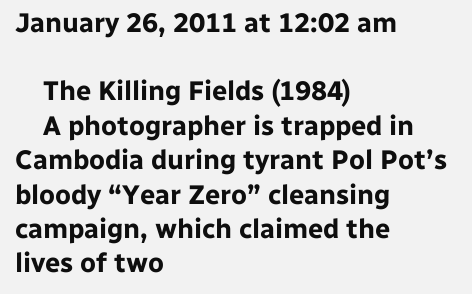January 26, 2011 at 12:02 am

    The Killing Fields (1984)
    A photographer is trapped in Cambodia during tyrant Pol Pot’s bloody “Year Zero” cleansing campaign, which claimed the lives of two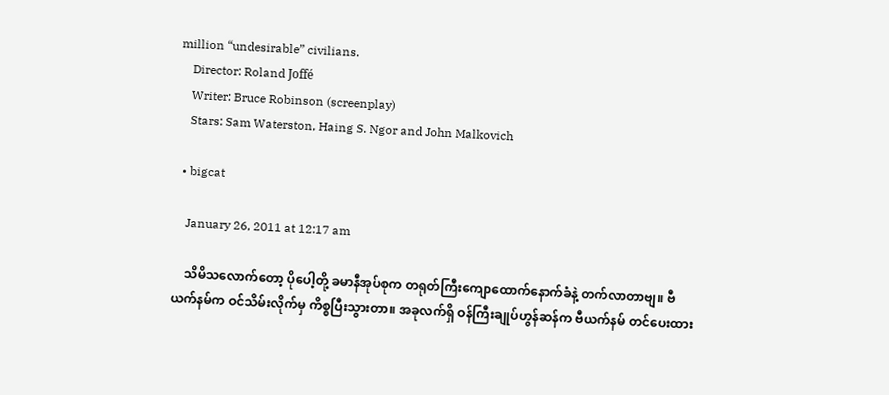million “undesirable” civilians.
    Director: Roland Joffé
    Writer: Bruce Robinson (screenplay)
    Stars: Sam Waterston, Haing S. Ngor and John Malkovich

  • bigcat

    January 26, 2011 at 12:17 am

    သိမိသလောက်တော့ ပိုပေါ့တို့ ခမာနီအုပ်စုက တရုတ်ကြီးကျောထောက်နောက်ခံနဲ့ တက်လာတာဗျ။ ဗီယက်နမ်က ဝင်သိမ်းလိုက်မှ ကိစ္စပြီးသွားတာ။ အခုလက်ရှိ ဝန်ကြီးချုပ်ဟွန်ဆန်က ဗီယက်နမ် တင်ပေးထား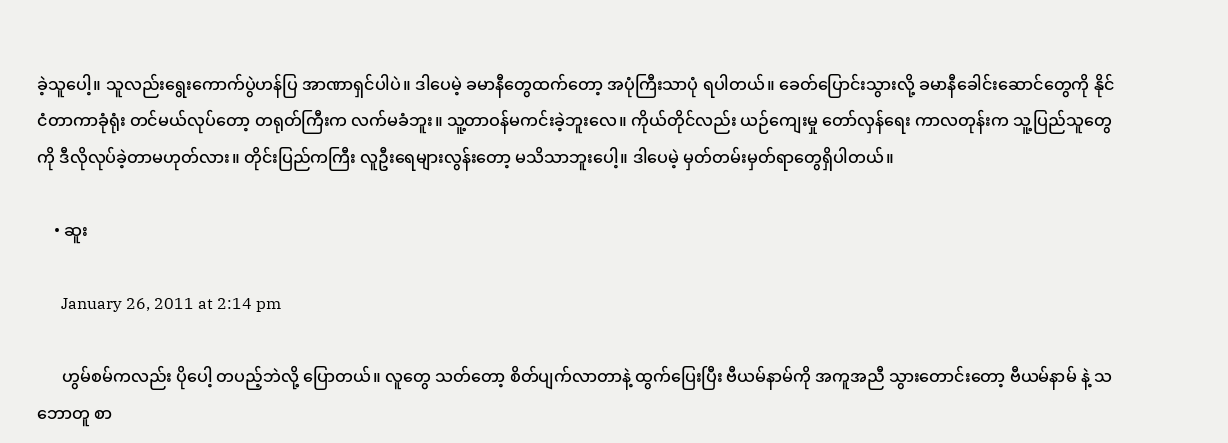ခဲ့သူပေါ့။ သူလည်းရွေးကောက်ပွဲဟန်ပြ အာဏာရှင်ပါပဲ။ ဒါပေမဲ့ ခမာနီတွေထက်တော့ အပုံကြီးသာပုံ ရပါတယ်။ ခေတ်ပြောင်းသွားလို့ ခမာနီခေါင်းဆောင်တွေကို နိုင်ငံတာကာခုံရုံး တင်မယ်လုပ်တော့ တရုတ်ကြီးက လက်မခံဘူး။ သူ့တာဝန်မကင်းခဲ့ဘူးလေ။ ကိုယ်တိုင်လည်း ယဉ်ကျေးမှု တော်လှန်ရေး ကာလတုန်းက သူ့ပြည်သူတွေကို ဒီလိုလုပ်ခဲ့တာမဟုတ်လား။ တိုင်းပြည်ကကြီး လူဦးရေများလွန်းတော့ မသိသာဘူးပေါ့။ ဒါပေမဲ့ မှတ်တမ်းမှတ်ရာတွေရှိပါတယ်။

    • ဆူး

      January 26, 2011 at 2:14 pm

      ဟွမ်စမ်ကလည်း ပိုပေါ့ တပည့်ဘဲလို့ ပြောတယ်။ လူတွေ သတ်တော့ စိတ်ပျက်လာတာနဲ့ ထွက်ပြေးပြီး ဗီယမ်နာမ်ကို အကူအညီ သွားတောင်းတော့ ဗီယမ်နာမ် နဲ့ သဘောတူ စာ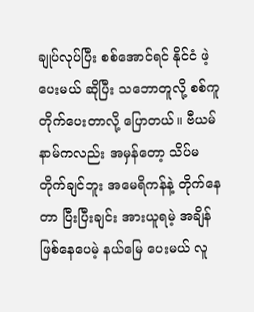ချုပ်လုပ်ပြီး စစ်အောင်ရင် နိုင်ငံ ဖဲ့ပေးမယ် ဆိုပြီး သဘောတူလို့ စစ်ကူတိုက်ပေးတာလို့ ပြောတယ်။ ဗီယမ်နာမ်ကလည်း အမှန်တော့ သိပ်မတိုက်ချင်ဘူး အမေရိကန်နဲ့ တိုက်နေတာ ပြီးပြီးချင်း အားယူရမဲ့ အချိန် ဖြစ်နေပေမဲ့ နယ်မြေ ပေးမယ် လူ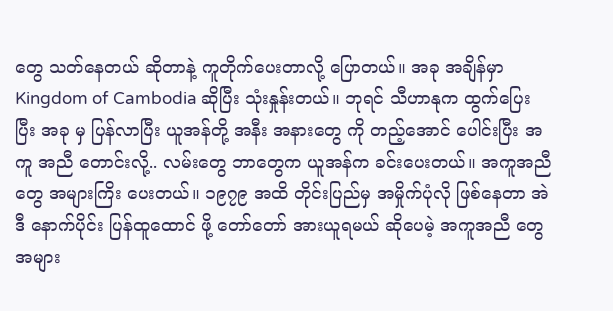တွေ သတ်နေတယ် ဆိုတာနဲ့ ကူတိုက်ပေးတာလို့ ပြောတယ်။ အခု အချိန်မှာ Kingdom of Cambodia ဆိုပြီး သုံးနှုန်းတယ်။ ဘုရင် သီဟာနုက ထွက်ပြေးပြီး အခု မှ ပြန်လာပြီး ယူအန်တို့ အနီး အနားတွေ ကို တည့်အောင် ပေါင်းပြီး အကူ အညီ တောင်းလို့.. လမ်းတွေ ဘာတွေက ယူအန်က ခင်းပေးတယ်။ အကူအညီတွေ အများကြိး ပေးတယ်။ ၁၉၇၉ အထိ တိုင်းပြည်မှ အမှိုက်ပုံလို ဖြစ်နေတာ အဲဒီ နောက်ပိုင်း ပြန်ထူထောင် ဖို့ တော်တော် အားယူရမယ် ဆိုပေမဲ့ အကူအညီ တွေ အများ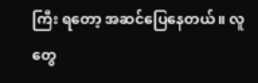ကြီး ရတော့ အဆင်ပြေနေတယ်။ လူတွေ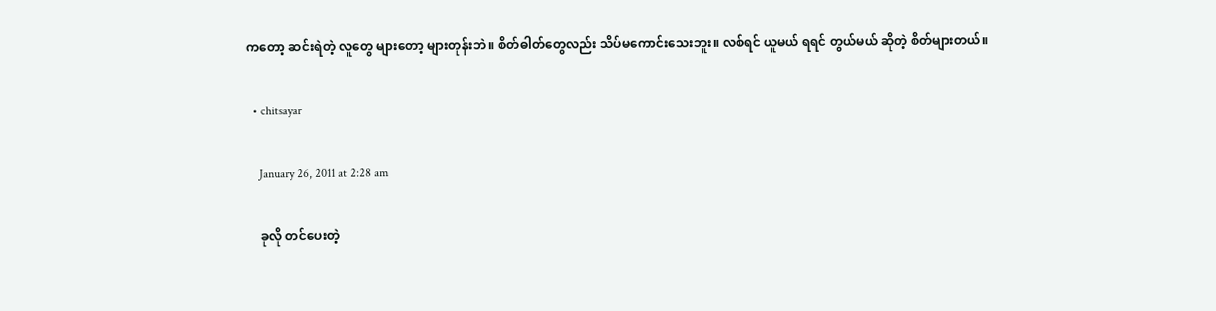ကတော့ ဆင်းရဲတဲ့ လူတွေ များတော့ များတုန်းဘဲ။ စိတ်ဓါတ်တွေလည်း သိပ်မကောင်းသေးဘူး။ လစ်ရင် ယူမယ် ရရင် တွယ်မယ် ဆိုတဲ့ စိတ်များတယ်။

  • chitsayar

    January 26, 2011 at 2:28 am

    ခုလို တင်ပေးတဲ့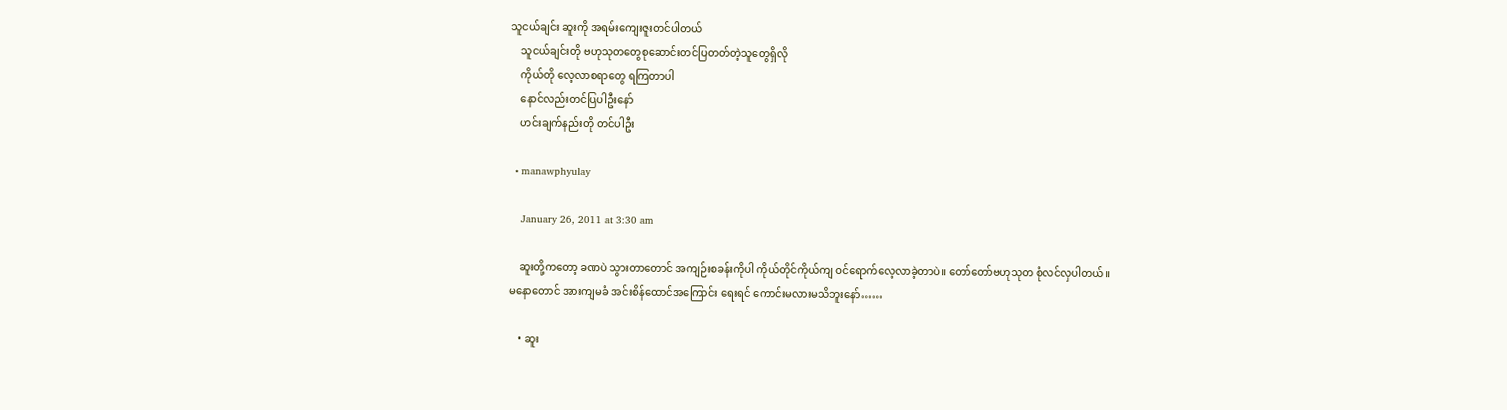သူငယ်ချင်း ဆူးကို အရမ်းကျေးဇူးတင်ပါတယ်
    သူငယ်ချင်းတို ဗဟုသုတတွေစုဆောင်းတင်ပြတတ်တဲ့သူတွေရှိလို
    ကိုယ်တို လေ့လာစရာတွေ ရကြတာပါ
    နောင်လည်းတင်ပြပါဦးနော်
    ဟင်းချက်နည်းတို တင်ပါဦး

  • manawphyulay

    January 26, 2011 at 3:30 am

    ဆူးတို့ကတော့ ခဏပဲ သွားတာတောင် အကျဉ်းစခန်းကိုပါ ကိုယ်တိုင်ကိုယ်ကျ ဝင်ရောက်လေ့လာခဲ့တာပဲ။ တော်တော်ဗဟုသုတ စုံလင်လှပါတယ်။ မနောတောင် အားကျမခံ အင်းစိန်ထောင်အကြောင်း ရေးရင် ကောင်းမလားမသိဘူးနော်……

    • ဆူး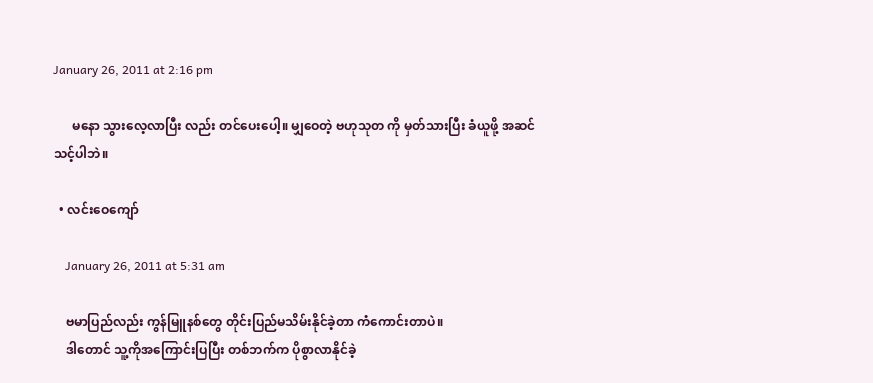January 26, 2011 at 2:16 pm

      မနော သွားလေ့လာပြီး လည်း တင်ပေးပေါ့။ မျှဝေတဲ့ ဗဟုသုတ ကို မှတ်သားပြီး ခံယူဖို့ အဆင်သင့်ပါဘဲ။

  • လင်းဝေကျော်

    January 26, 2011 at 5:31 am

    ဗမာပြည်လည်း ကွန်မြူနစ်တွေ တိုင်းပြည်မသိမ်းနိုင်ခဲ့တာ ကံကောင်းတာပဲ။
    ဒါတောင် သူ့ကိုအကြောင်းပြပြီး တစ်ဘက်က ပိုစွာလာနိုင်ခဲ့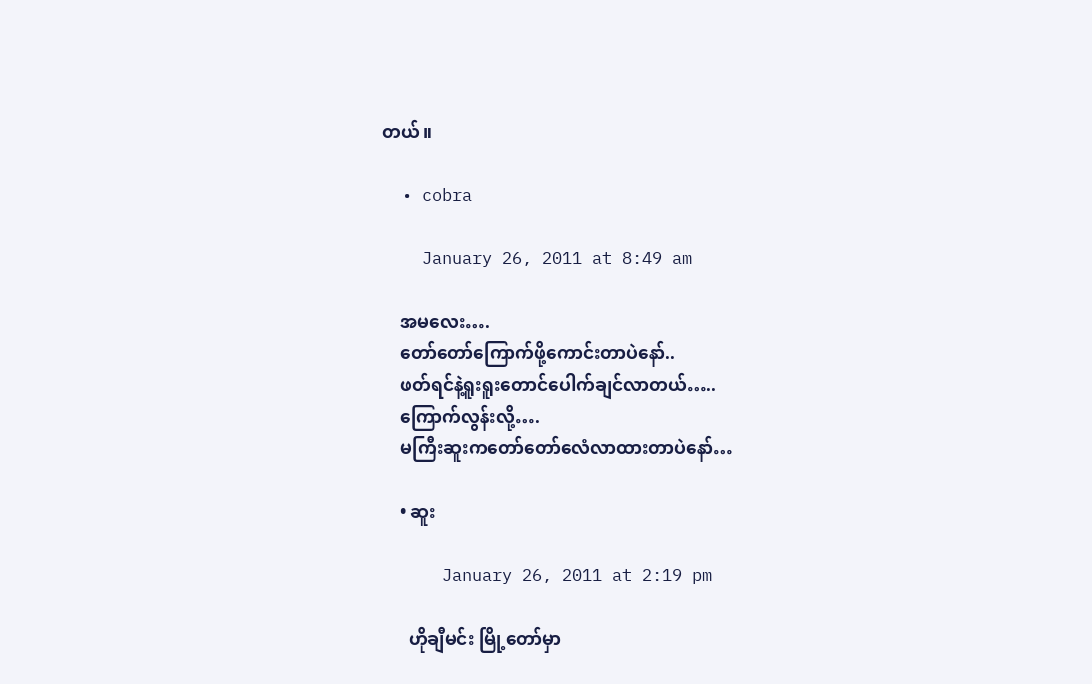တယ်။

  • cobra

    January 26, 2011 at 8:49 am

    အမလေး….
    တော်တော်ကြောက်ဖို့ကောင်းတာပဲနော်..
    ဖတ်ရင်နဲ့ရူးရူးတောင်ပေါက်ချင်လာတယ်…..
    ကြောက်လွန်းလို့….
    မကြီးဆူးကတော်တော်လေံလာထားတာပဲနော်…

    • ဆူး

      January 26, 2011 at 2:19 pm

      ဟိုချီမင်း မြို့တော်မှာ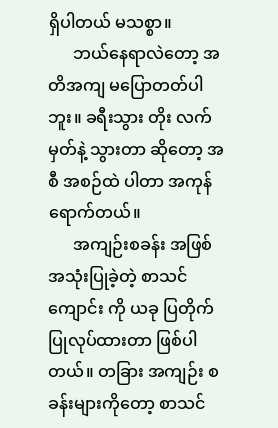ရှိပါတယ် မသစ္စာ။
      ဘယ်နေရာလဲတော့ အတိအကျ မပြောတတ်ပါဘူး။ ခရီးသွား တိုး လက်မှတ်နဲ့ သွားတာ ဆိုတော့ အစီ အစဉ်ထဲ ပါတာ အကုန် ရောက်တယ်။
      အကျဉ်းစခန်း အဖြစ် အသုံးပြုခဲ့တဲ့ စာသင်ကျောင်း ကို ယခု ပြတိုက် ပြုလုပ်ထားတာ ဖြစ်ပါတယ်။ တခြား အကျဉ်း စခန်းများကိုတော့ စာသင်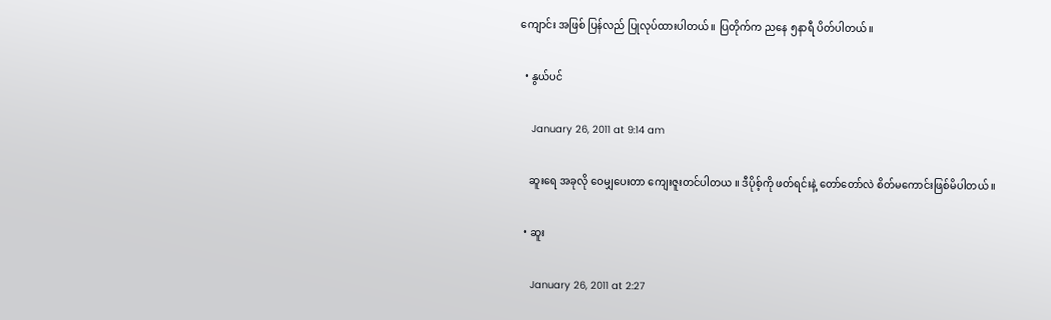ကျောင်း အဖြစ် ပြန်လည် ပြုလုပ်ထားပါတယ်။ ပြတိုက်က ညနေ ၅နာရီ ပိတ်ပါတယ်။

  • နွယ်ပင်

    January 26, 2011 at 9:14 am

    ဆူးရေ အခုလို ဝေမျှပေးတာ ကျေးဇူးတင်ပါတယ ။ ဒီပိုစ့်ကို ဖတ်ရင်းနဲ့ တော်တော်လဲ စိတ်မကောင်းဖြစ်မိပါတယ် ။

  • ဆူး

    January 26, 2011 at 2:27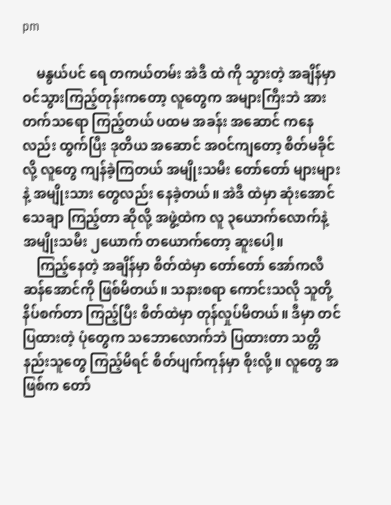pm

    မနွယ်ပင် ရေ တကယ်တမ်း အဲဒီ ထဲ ကို သွားတဲ့ အချိန်မှာ ဝင်သွားကြည့်တုန်းကတော့ လူတွေက အများကြီးဘဲ အားတက်သရော ကြည့်တယ် ပထမ အခန်း အဆောင် ကနေလည်း ထွက်ပြီး ဒုတိယ အဆောင် အဝင်ကျတော့ စိတ်မခိုင်လို့ လူတွေ ကျန်ခဲ့ကြတယ် အမျိုးသမီး တော်တော် များများနဲ့ အမျိုးသား တွေလည်း နေခဲ့တယ်။ အဲဒီ ထဲမှာ ဆုံးအောင် သေချာ ကြည့်တာ ဆိုလို့ အဖွဲ့ထဲက လူ ၃ယောက်လောက်နဲ့ အမျိုးသမီး ၂ယောက် တယောက်တော့ ဆူးပေါ့။
    ကြည့်နေတဲ့ အချိန်မှာ စိတ်ထဲမှာ တော်တော် အော်ကလီ ဆန်အောင်ကို ဖြစ်မိတယ်။ သနားစရာ ကောင်းသလို သူတို့ နိပ်စက်တာ ကြည့်ပြီး စိတ်ထဲမှာ တုန်လှုပ်မိတယ်။ ဒီမှာ တင်ပြထားတဲ့ ပုံတွေက သဘောလောက်ဘဲ ပြထားတာ သတ္တိနည်းသူတွေ ကြည့်မိရင် စိတ်ပျက်ကုန်မှာ စိုးလို့။ လူတွေ အဖြစ်က တော်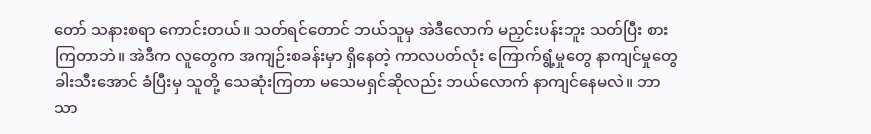တော် သနားစရာ ကောင်းတယ်။ သတ်ရင်တောင် ဘယ်သူမှ အဲဒီလောက် မညှင်းပန်းဘူး သတ်ပြီး စားကြတာဘဲ။ အဲဒီက လူတွေက အကျဉ်းစခန်းမှာ ရှိနေတဲ့ ကာလပတ်လုံး ကြောက်ရွံ့မှုတွေ နာကျင်မှုတွေ ခါးသီးအောင် ခံပြီးမှ သူတို့ သေဆုံးကြတာ မသေမရှင်ဆိုလည်း ဘယ်လောက် နာကျင်နေမလဲ။ ဘာသာ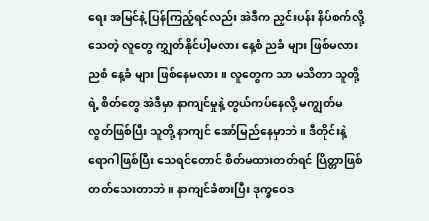ရေး အမြင်နဲ့ ပြန်ကြည့်ရင်လည်း အဲဒီက ညှင်းပန်း နိပ်စက်လို့ သေတဲ့ လူတွေ ကျွှတ်နိုင်ပါ့မလား နေ့စံ ညခံ များ ဖြစ်မလား ညစံ နေ့ခံ များ ဖြစ်နေမလား။ လူတွေက သာ မသိတာ သူတို့ ရဲ့ စိတ်တွေ အဲဒီမှာ နာကျင်မှုနဲ့ တွယ်ကပ်နေလို့ မကျွတ်မလွတ်ဖြစ်ပြီး သူတို့ နာကျင် အော်မြည်နေမှာဘဲ။ ဒီတိုင်းနဲ့ ရောဂါဖြစ်ပြီး သေရင်တောင် စိတ်မထားတတ်ရင် ပြိတ္တာဖြစ်တတ်သေးတာဘဲ။ နာကျင်ခံစားပြီး ဒုက္ခဝေဒ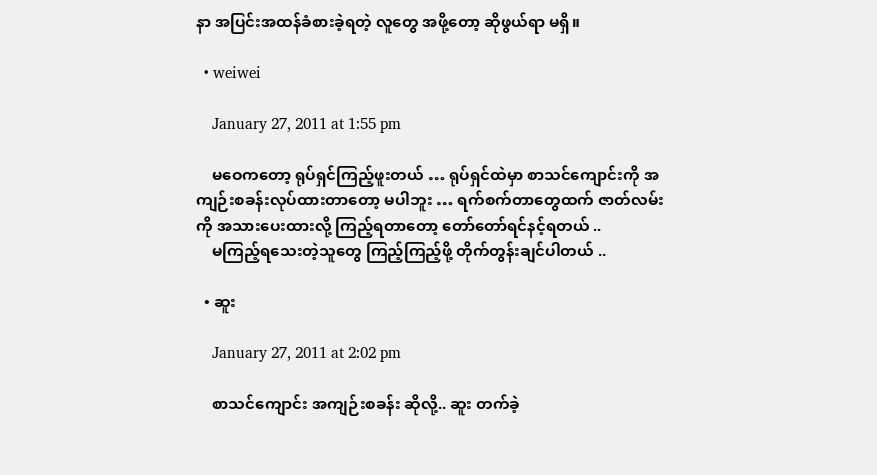နာ အပြင်းအထန်ခံစားခဲ့ရတဲ့ လူတွေ အဖို့တော့ ဆိုဖွယ်ရာ မရှိ။

  • weiwei

    January 27, 2011 at 1:55 pm

    မဝေကတော့ ရုပ်ရှင်ကြည့်ဖူးတယ် … ရုပ်ရှင်ထဲမှာ စာသင်ကျောင်းကို အကျဉ်းစခန်းလုပ်ထားတာတော့ မပါဘူး … ရက်စက်တာတွေထက် ဇာတ်လမ်းကို အသားပေးထားလို့ ကြည့်ရတာတော့ တော်တော်ရင်နင့်ရတယ် ..
    မကြည့်ရသေးတဲ့သူတွေ ကြည့်ကြည့်ဖို့ တိုက်တွန်းချင်ပါတယ် ..

  • ဆူး

    January 27, 2011 at 2:02 pm

    စာသင်ကျောင်း အကျဉ်းစခန်း ဆိုလို့.. ဆူး တက်ခဲ့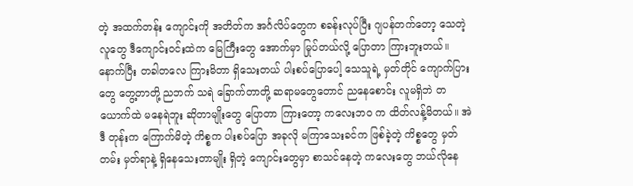တဲ့ အထက်တန်း ကျောင်းကို အတိတ်က အင်္ဂလိပ်တွေက စခန်းလုပ်ပြီး ဂျပန်တက်တော့ သေတဲ့လူတွေ ဒီကျောင်းဝင်းထဲက မြေကြီးတွေ အောက်မှာ မြုပ်တယ်လို့ ပြောတာ ကြားဘူးတယ်။ နောက်ပြီး တခါတလေ ကြားမိတာ ရှိသေးတယ် ပါးစပ်ပြောပေါ့ သေသူရဲ့ မှတ်တိုင် ကျောက်ပြားတွေ တွေ့တာတို့ ညဘက် သရဲ ခြောက်တာတို့ ဆရာမတွေတောင် ညနေစောင်း လူမရှိဘဲ တယောက်ထဲ မနေရဲဘူး ဆိုတာမျိုးတွေ ပြောတာ ကြားတော့ ကလေးဘဝ က ထိတ်လန့်မိတယ်။ အဲဒီ တုန်းက ကြောက်မိတဲ့ ကိစ္စက ပါးစပ်ပြော အခုလို မကြာသေးခင်က ဖြစ်ခဲ့တဲ့ ကိစ္စတွေ မှတ်တမ်း မှတ်ရာနဲ့ ရှိနေသေးတာမျိုး ရှိတဲ့ ကျောင်းတွေမှာ စာသင်နေတဲ့ ကလေးတွေ ဘယ်လိုနေ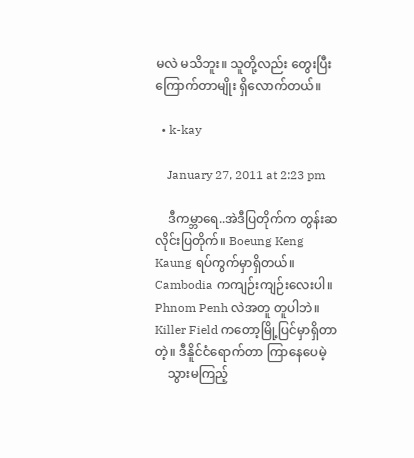မလဲ မသိဘူး။ သူတို့လည်း တွေးပြီး ကြောက်တာမျိုး ရှိလောက်တယ်။

  • k-kay

    January 27, 2011 at 2:23 pm

    ဒီကမ္ဘာရေ..အဲဒီပြတိုက်က တွန်းဆလိုင်းပြတိုက်။ Boeung Keng Kaung ရပ်ကွက်မှာရှိတယ်။ Cambodia ကကျဉ်းကျဉ်းလေးပါ။ Phnom Penh လဲအတူ တူပါဘဲ။ Killer Field ကတော့မြို့ပြင်မှာရှိတာတဲ့။ ဒီနိူင်ငံရောက်တာ ကြာနေပေမဲ့
    သွားမကြည့်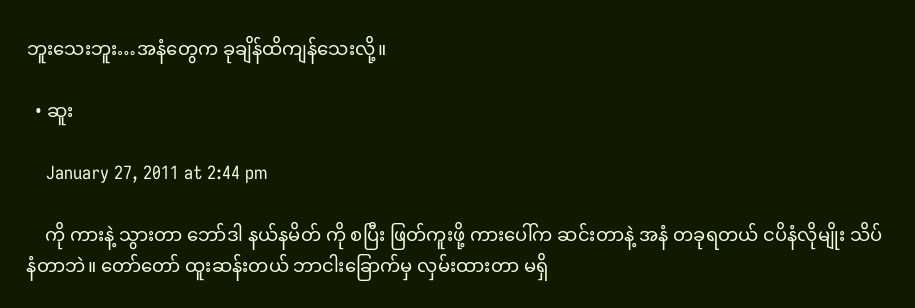ဘူးသေးဘူး…အနံတွေက ခုချိန်ထိကျန်သေးလို့။

  • ဆူး

    January 27, 2011 at 2:44 pm

    ကို ကားနဲ့ သွားတာ ဘော်ဒါ နယ်နမိတ် ကို စပြီး ဖြတ်ကူးဖို့ ကားပေါ်က ဆင်းတာနဲ့ အနံ တခုရတယ် ငပိနံလိုမျိုး သိပ်နံတာဘဲ။ တော်တော် ထူးဆန်းတယ် ဘာငါးခြောက်မှ လှမ်းထားတာ မရှိ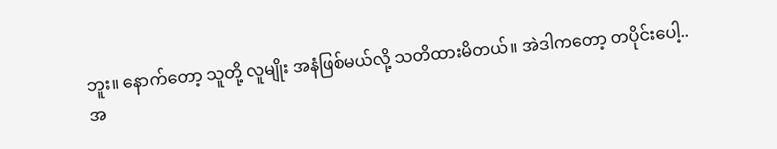ဘူး။ နောက်တော့ သူတို့ လူမျိုး အနံဖြစ်မယ်လို့ သတိထားမိတယ်။ အဲဒါကတော့ တပိုင်းပေါ့.. အ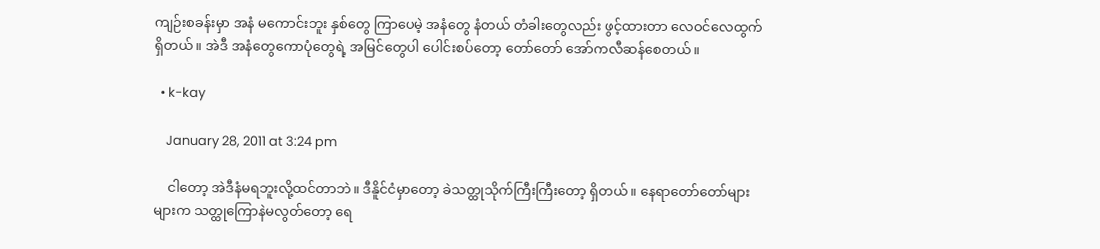ကျဉ်းစခန်းမှာ အနံ မကောင်းဘူး နှစ်တွေ ကြာပေမဲ့ အနံတွေ နံတယ် တံခါးတွေလည်း ဖွင့်ထားတာ လေဝင်လေထွက်ရှိတယ်။ အဲဒီ အနံတွေကောပုံတွေရဲ့ အမြင်တွေပါ ပေါင်းစပ်တော့ တော်တော် အော်ကလီဆန်စေတယ်။

  • k-kay

    January 28, 2011 at 3:24 pm

    ငါတော့ အဲဒီနံမရဘူးလို့ထင်တာဘဲ။ ဒီနိူင်ငံမှာတော့ ခဲသတ္ထုသိုက်ကြီးကြီးတော့ ရှိတယ်။ နေရာတော်တော်များများက သတ္ထုကြောနဲမလွတ်တော့ ရေ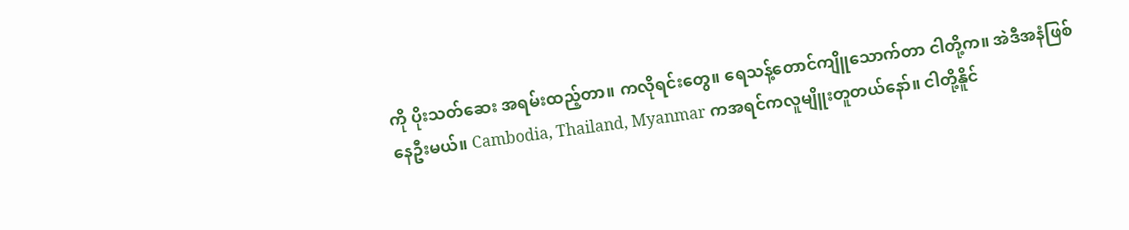ကို ပိုးသတ်ဆေး အရမ်းထည့်တာ။ ကလိုရင်းတွေ။ ရေသန့်တောင်ကျိူသောက်တာ ငါတို့က။ အဲဒီအနံဖြစ်နေဦးမယ်။ Cambodia, Thailand, Myanmar ကအရင်ကလူမျိူးတူတယ်နော်။ ငါတို့နိူင်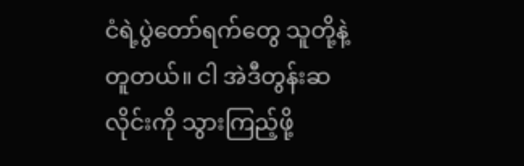ငံရဲ့ပွဲတော်ရက်တွေ သူတို့နဲ့တူတယ်။ ငါ အဲဒီတွန်းဆလိုင်းကို သွားကြည့်ဖို့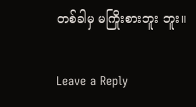တစ်ခါမှ မကြိုးစားဘူး ဘူး။

Leave a Reply